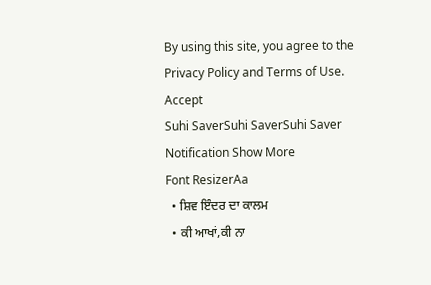By using this site, you agree to the Privacy Policy and Terms of Use.
Accept
Suhi SaverSuhi SaverSuhi Saver
Notification Show More
Font ResizerAa
  • ਸ਼ਿਵ ਇੰਦਰ ਦਾ ਕਾਲਮ
  • ਕੀ ਆਖਾਂ,ਕੀ ਨਾ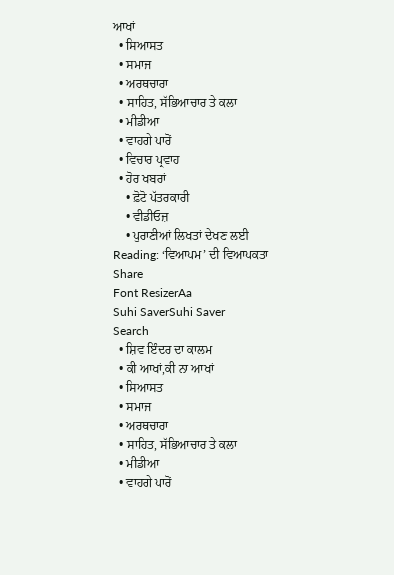ਆਖਾਂ
  • ਸਿਆਸਤ
  • ਸਮਾਜ
  • ਅਰਥਚਾਰਾ
  • ਸਾਹਿਤ, ਸੱਭਿਆਚਾਰ ਤੇ ਕਲਾ
  • ਮੀਡੀਆ
  • ਵਾਹਗੇ ਪਾਰੋਂ
  • ਵਿਚਾਰ ਪ੍ਰਵਾਹ
  • ਹੋਰ ਖਬਰਾਂ
    • ਫ਼ੋਟੋ ਪੱਤਰਕਾਰੀ
    • ਵੀਡੀਓਜ਼
    • ਪੁਰਾਣੀਆਂ ਲਿਖਤਾਂ ਦੇਖਣ ਲਈ
Reading: ‘ਵਿਆਪਮ’ ਦੀ ਵਿਆਪਕਤਾ
Share
Font ResizerAa
Suhi SaverSuhi Saver
Search
  • ਸ਼ਿਵ ਇੰਦਰ ਦਾ ਕਾਲਮ
  • ਕੀ ਆਖਾਂ,ਕੀ ਨਾ ਆਖਾਂ
  • ਸਿਆਸਤ
  • ਸਮਾਜ
  • ਅਰਥਚਾਰਾ
  • ਸਾਹਿਤ, ਸੱਭਿਆਚਾਰ ਤੇ ਕਲਾ
  • ਮੀਡੀਆ
  • ਵਾਹਗੇ ਪਾਰੋਂ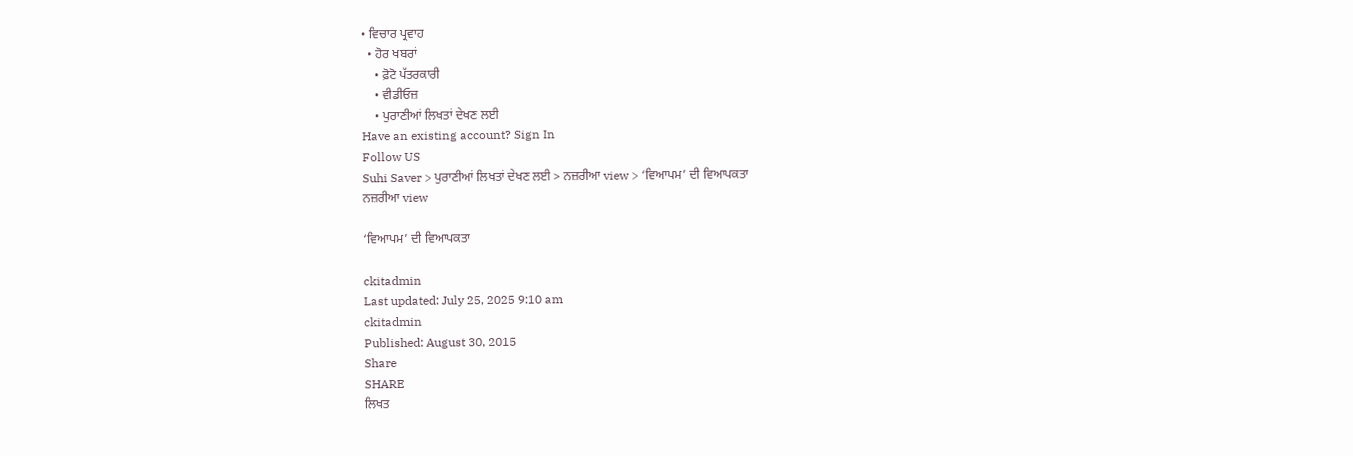• ਵਿਚਾਰ ਪ੍ਰਵਾਹ
  • ਹੋਰ ਖਬਰਾਂ
    • ਫ਼ੋਟੋ ਪੱਤਰਕਾਰੀ
    • ਵੀਡੀਓਜ਼
    • ਪੁਰਾਣੀਆਂ ਲਿਖਤਾਂ ਦੇਖਣ ਲਈ
Have an existing account? Sign In
Follow US
Suhi Saver > ਪੁਰਾਣੀਆਂ ਲਿਖਤਾਂ ਦੇਖਣ ਲਈ > ਨਜ਼ਰੀਆ view > ‘ਵਿਆਪਮ’ ਦੀ ਵਿਆਪਕਤਾ
ਨਜ਼ਰੀਆ view

‘ਵਿਆਪਮ’ ਦੀ ਵਿਆਪਕਤਾ

ckitadmin
Last updated: July 25, 2025 9:10 am
ckitadmin
Published: August 30, 2015
Share
SHARE
ਲਿਖਤ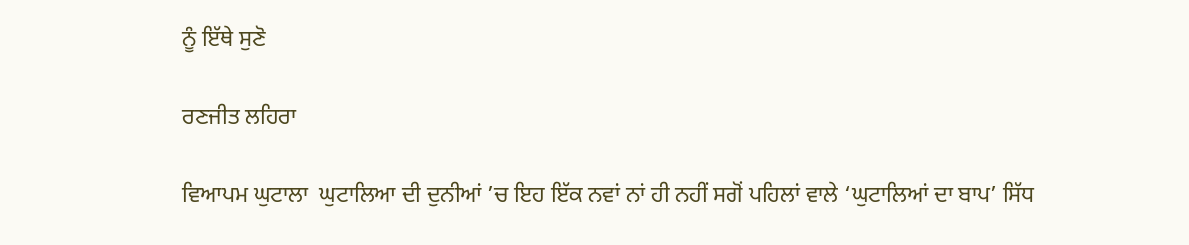ਨੂੰ ਇੱਥੇ ਸੁਣੋ

ਰਣਜੀਤ ਲਹਿਰਾ

ਵਿਆਪਮ ਘੁਟਾਲਾ  ਘੁਟਾਲਿਆ ਦੀ ਦੁਨੀਆਂ ’ਚ ਇਹ ਇੱਕ ਨਵਾਂ ਨਾਂ ਹੀ ਨਹੀਂ ਸਗੋਂ ਪਹਿਲਾਂ ਵਾਲੇ ‘ਘੁਟਾਲਿਆਂ ਦਾ ਬਾਪ’ ਸਿੱਧ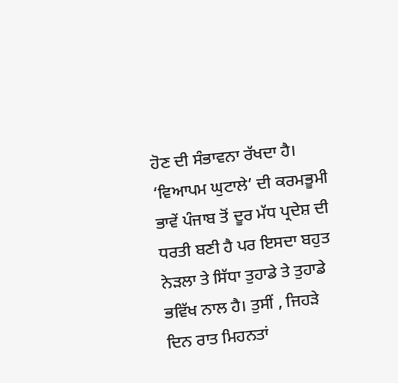ਹੋਣ ਦੀ ਸੰਭਾਵਨਾ ਰੱਖਦਾ ਹੈ। ‘ਵਿਆਪਮ ਘੁਟਾਲੇ’ ਦੀ ਕਰਮਭੂਮੀ ਭਾਵੇਂ ਪੰਜਾਬ ਤੋਂ ਦੂਰ ਮੱਧ ਪ੍ਰਦੇਸ਼ ਦੀ ਧਰਤੀ ਬਣੀ ਹੈ ਪਰ ਇਸਦਾ ਬਹੁਤ ਨੇੜਲਾ ਤੇ ਸਿੱਧਾ ਤੁਹਾਡੇ ਤੇ ਤੁਹਾਡੇ ਭਵਿੱਖ ਨਾਲ ਹੈ। ਤੁਸੀਂ , ਜਿਹੜੇ ਦਿਨ ਰਾਤ ਮਿਹਨਤਾਂ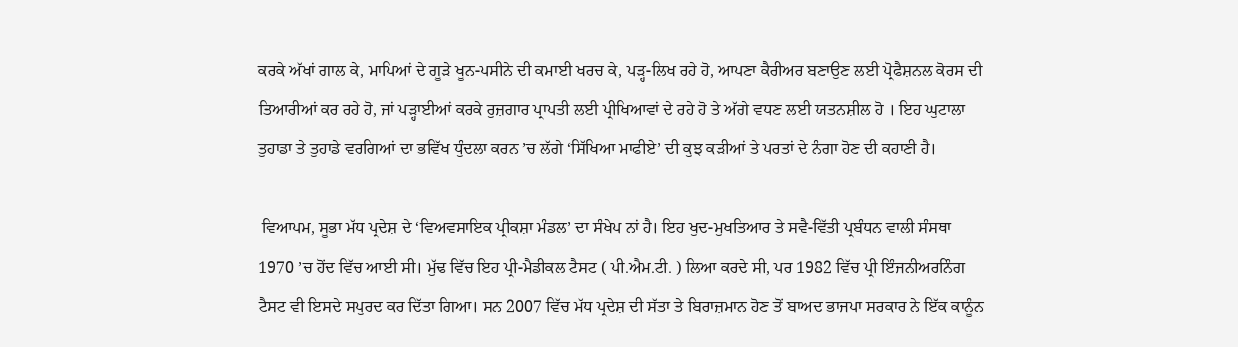ਕਰਕੇ ਅੱਖਾਂ ਗਾਲ ਕੇ, ਮਾਪਿਆਂ ਦੇ ਗੂੜੇ ਖੂਨ-ਪਸੀਨੇ ਦੀ ਕਮਾਈ ਖਰਚ ਕੇ, ਪੜ੍ਹ-ਲਿਖ ਰਹੇ ਹੋ, ਆਪਣਾ ਕੈਰੀਅਰ ਬਣਾਉਣ ਲਈ ਪ੍ਰੋਫੈਸ਼ਨਲ ਕੋਰਸ ਦੀ ਤਿਆਰੀਆਂ ਕਰ ਰਹੇ ਹੋ, ਜਾਂ ਪੜ੍ਹਾਈਆਂ ਕਰਕੇ ਰੁਜ਼ਗਾਰ ਪ੍ਰਾਪਤੀ ਲਈ ਪ੍ਰੀਖਿਆਵਾਂ ਦੇ ਰਹੇ ਹੋ ਤੇ ਅੱਗੇ ਵਧਣ ਲਈ ਯਤਨਸ਼ੀਲ ਹੋ । ਇਹ ਘੁਟਾਲਾ ਤੁਹਾਡਾ ਤੇ ਤੁਹਾਡੇ ਵਰਗਿਆਂ ਦਾ ਭਵਿੱਖ ਧੁੰਦਲਾ ਕਰਨ ’ਚ ਲੱਗੇ ‘ਸਿੱਖਿਆ ਮਾਫੀਏ’ ਦੀ ਕੁਝ ਕੜੀਆਂ ਤੇ ਪਰਤਾਂ ਦੇ ਨੰਗਾ ਹੋਣ ਦੀ ਕਹਾਣੀ ਹੈ।

 ਵਿਆਪਮ, ਸੂਭਾ ਮੱਧ ਪ੍ਰਦੇਸ਼ ਦੇ ‘ਵਿਅਵਸਾਇਕ ਪ੍ਰੀਕਸ਼ਾ ਮੰਡਲ’ ਦਾ ਸੰਖੇਪ ਨਾਂ ਹੈ। ਇਹ ਖੁਦ-ਮੁਖਤਿਆਰ ਤੇ ਸਵੈ-ਵਿੱਤੀ ਪ੍ਰਬੰਧਨ ਵਾਲੀ ਸੰਸਥਾ 1970 ’ਚ ਹੋਂਦ ਵਿੱਚ ਆਈ ਸੀ। ਮੁੱਢ ਵਿੱਚ ਇਹ ਪ੍ਰੀ-ਮੈਡੀਕਲ ਟੈਸਟ ( ਪੀ.ਐਮ.ਟੀ. ) ਲਿਆ ਕਰਦੇ ਸੀ, ਪਰ 1982 ਵਿੱਚ ਪ੍ਰੀ ਇੰਜਨੀਅਰਨਿੰਗ ਟੈਸਟ ਵੀ ਇਸਦੇ ਸਪੁਰਦ ਕਰ ਦਿੱਤਾ ਗਿਆ। ਸਨ 2007 ਵਿੱਚ ਮੱਧ ਪ੍ਰਦੇਸ਼ ਦੀ ਸੱਤਾ ਤੇ ਬਿਰਾਜ਼ਮਾਨ ਹੋਣ ਤੋਂ ਬਾਅਦ ਭਾਜਪਾ ਸਰਕਾਰ ਨੇ ਇੱਕ ਕਾਨੂੰਨ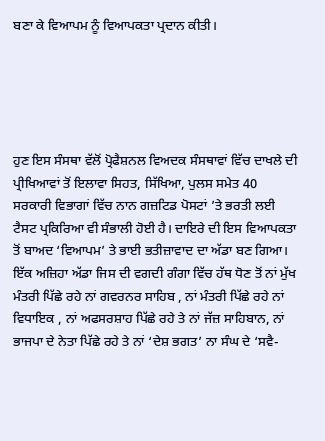ਬਣਾ ਕੇ ਵਿਆਪਮ ਨੂੰ ਵਿਆਪਕਤਾ ਪ੍ਰਦਾਨ ਕੀਤੀ।





ਹੁਣ ਇਸ ਸੰਸਥਾ ਵੱਲੋਂ ਪ੍ਰੋਫੈਸ਼ਨਲ ਵਿਅਦਕ ਸੰਸਥਾਵਾਂ ਵਿੱਚ ਦਾਖਲੇ ਦੀ ਪ੍ਰੀਖਿਆਵਾਂ ਤੋਂ ਇਲਾਵਾ ਸਿਹਤ, ਸਿੱਖਿਆ, ਪੁਲਸ ਸਮੇਤ 40 ਸਰਕਾਰੀ ਵਿਭਾਗਾਂ ਵਿੱਚ ਨਾਨ ਗਜ਼ਟਿਡ ਪੋਸਟਾਂ ’ਤੇ ਭਰਤੀ ਲਈ ਟੈਸਟ ਪ੍ਰਕਿਰਿਆ ਵੀ ਸੰਭਾਲੀ ਹੋਈ ਹੈ। ਦਾਇਰੇ ਦੀ ਇਸ ਵਿਆਪਕਤਾ ਤੋਂ ਬਾਅਦ ‘ਵਿਆਪਮ’ ਤੇ ਭਾਈ ਭਤੀਜ਼ਾਵਾਦ ਦਾ ਅੱਡਾ ਬਣ ਗਿਆ। ਇੱਕ ਅਜ਼ਿਹਾ ਅੱਡਾ ਜਿਸ ਦੀ ਵਗਦੀ ਗੰਗਾ ਵਿੱਚ ਹੱਥ ਧੋਣ ਤੋਂ ਨਾਂ ਮੁੱਖ ਮੰਤਰੀ ਪਿੱਛੇ ਰਹੇ ਨਾਂ ਗਵਰਨਰ ਸਾਹਿਬ , ਨਾਂ ਮੰਤਰੀ ਪਿੱਛੇ ਰਹੇ ਨਾਂ ਵਿਧਾਇਕ , ਨਾਂ ਅਫਸਰਸ਼ਾਹ ਪਿੱਛੇ ਰਹੇ ਤੇ ਨਾਂ ਜੱਜ਼ ਸਾਹਿਬਾਨ, ਨਾਂ ਭਾਜਪਾ ਦੇ ਨੇਤਾ ਪਿੱਛੇ ਰਹੇ ਤੇ ਨਾਂ ‘ਦੇਸ਼ ਭਗਤ’ ਨਾ ਸੰਘ ਦੇ ‘ਸਵੈ-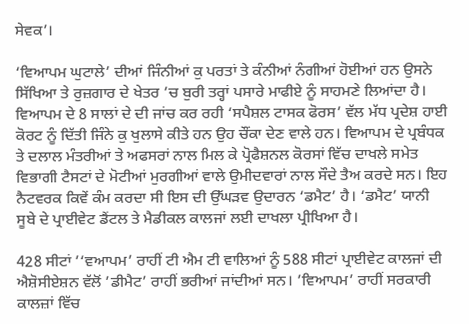ਸੇਵਕ’।

‘ਵਿਆਪਮ ਘੁਟਾਲੇ’ ਦੀਆਂ ਜਿੰਨੀਆਂ ਕੁ ਪਰਤਾਂ ਤੇ ਕੰਨੀਆਂ ਨੰਗੀਆਂ ਹੋਈਆਂ ਹਨ ਉਸਨੇ ਸਿੱਖਿਆ ਤੇ ਰੁਜ਼ਗਾਰ ਦੇ ਖੇਤਰ ’ਚ ਬੁਰੀ ਤਰ੍ਹਾਂ ਪਸਾਰੇ ਮਾਫੀਏ ਨੂੰ ਸਾਹਮਣੇ ਲਿਆਂਦਾ ਹੈ। ਵਿਆਪਮ ਦੇ 8 ਸਾਲਾਂ ਦੇ ਦੀ ਜਾਂਚ ਕਰ ਰਹੀ ‘ਸਪੈਸ਼ਲ ਟਾਸਕ ਫੋਰਸ’ ਵੱਲ ਮੱਧ ਪ੍ਰਦੇਸ਼ ਹਾਈ ਕੋਰਟ ਨੂੰ ਦਿੱਤੀ ਜਿੰਨੇ ਕੁ ਖੁਲਾਸੇ ਕੀਤੇ ਹਨ ਉਹ ਚੌਂਕਾ ਦੇਣ ਵਾਲੇ ਹਨ। ਵਿਆਪਮ ਦੇ ਪ੍ਰਬੰਧਕ ਤੇ ਦਲਾਲ ਮੰਤਰੀਆਂ ਤੇ ਅਫਸਰਾਂ ਨਾਲ ਮਿਲ ਕੇ ਪ੍ਰੋਫੈਸ਼ਨਲ ਕੋਰਸਾਂ ਵਿੱਚ ਦਾਖਲੇ ਸਮੇਤ ਵਿਭਾਗੀ ਟੈਸਟਾਂ ਦੇ ਮੋਟੀਆਂ ਮੁਰਗੀਆਂ ਵਾਲੇ ਉਮੀਦਵਾਰਾਂ ਨਾਲ ਸੌਦੇ ਤੈਅ ਕਰਦੇ ਸਨ। ਇਹ ਨੈਟਵਰਕ ਕਿਵੇਂ ਕੰਮ ਕਰਦਾ ਸੀ ਇਸ ਦੀ ਉੱਘੜਵ ਉਦਾਰਨ ‘ਡਮੈਟ’ ਹੈ। ‘ਡਮੈਟ’ ਯਾਨੀ ਸੂਬੇ ਦੇ ਪ੍ਰਾਈਵੇਟ ਡੈਂਟਲ ਤੇ ਮੈਡੀਕਲ ਕਾਲਜਾਂ ਲਈ ਦਾਖਲਾ ਪ੍ਰੀਖਿਆ ਹੈ।

428 ਸੀਟਾਂ ’‘ਵਆਪਮ’ ਰਾਹੀਂ ਟੀ ਐਮ ਟੀ ਵਾਲਿਆਂ ਨੂੰ 588 ਸੀਟਾਂ ਪ੍ਰਾਈਵੇਟ ਕਾਲਜਾਂ ਦੀ ਐਸ਼ੋਸੀਏਸ਼ਨ ਵੱਲੋਂ ’ਡੀਮੈਟ’ ਰਾਹੀਂ ਭਰੀਆਂ ਜਾਂਦੀਆਂ ਸਨ। ’ਵਿਆਪਮ’ ਰਾਹੀਂ ਸਰਕਾਰੀ ਕਾਲਜ਼ਾਂ ਵਿੱਚ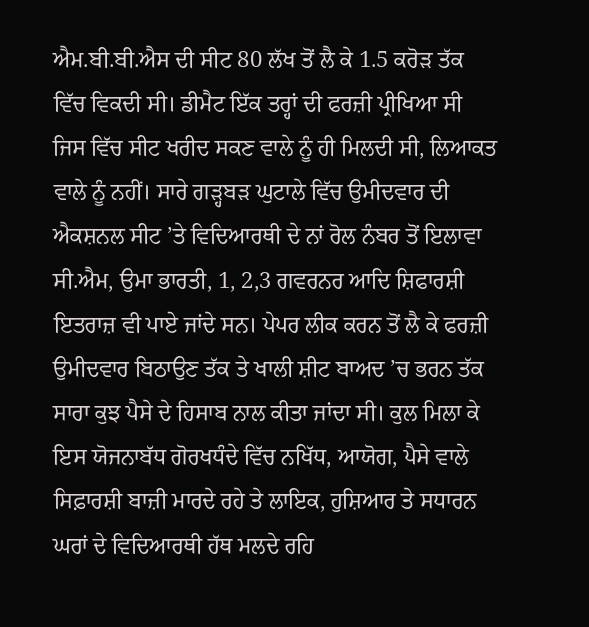ਐਮ.ਬੀ.ਬੀ.ਐਸ ਦੀ ਸੀਟ 80 ਲੱਖ ਤੋਂ ਲੈ ਕੇ 1.5 ਕਰੋੜ ਤੱਕ ਵਿੱਚ ਵਿਕਦੀ ਸੀ। ਡੀਮੈਟ ਇੱਕ ਤਰ੍ਹਾਂ ਦੀ ਫਰਜ਼ੀ ਪ੍ਰੀਖਿਆ ਸੀ ਜਿਸ ਵਿੱਚ ਸੀਟ ਖਰੀਦ ਸਕਣ ਵਾਲੇ ਨੂੰ ਹੀ ਮਿਲਦੀ ਸੀ, ਲਿਆਕਤ ਵਾਲੇ ਨੂੰ ਨਹੀਂ। ਸਾਰੇ ਗੜ੍ਹਬੜ ਘੁਟਾਲੇ ਵਿੱਚ ਉਮੀਦਵਾਰ ਦੀ ਐਕਸ਼ਨਲ ਸੀਟ ’ਤੇ ਵਿਦਿਆਰਥੀ ਦੇ ਨਾਂ ਰੋਲ ਨੰਬਰ ਤੋਂ ਇਲਾਵਾ ਸੀ.ਐਮ, ਉਮਾ ਭਾਰਤੀ, 1, 2,3 ਗਵਰਨਰ ਆਦਿ ਸ਼ਿਫਾਰਸ਼ੀ ਇਤਰਾਜ਼ ਵੀ ਪਾਏ ਜਾਂਦੇ ਸਨ। ਪੇਪਰ ਲੀਕ ਕਰਨ ਤੋਂ ਲੈ ਕੇ ਫਰਜ਼ੀ ਉਮੀਦਵਾਰ ਬਿਠਾਉਣ ਤੱਕ ਤੇ ਖਾਲੀ ਸ਼ੀਟ ਬਾਅਦ ’ਚ ਭਰਨ ਤੱਕ ਸਾਰਾ ਕੁਝ ਪੈਸੇ ਦੇ ਹਿਸਾਬ ਨਾਲ ਕੀਤਾ ਜਾਂਦਾ ਸੀ। ਕੁਲ ਮਿਲਾ ਕੇ ਇਸ ਯੋਜਨਾਬੱਧ ਗੋਰਖਧੰਦੇ ਵਿੱਚ ਨਖਿੱਧ, ਆਯੋਗ, ਪੈਸੇ ਵਾਲੇ ਸਿਫ਼ਾਰਸ਼ੀ ਬਾਜ਼ੀ ਮਾਰਦੇ ਰਹੇ ਤੇ ਲਾਇਕ, ਹੁਸ਼ਿਆਰ ਤੇ ਸਧਾਰਨ ਘਰਾਂ ਦੇ ਵਿਦਿਆਰਥੀ ਹੱਥ ਮਲਦੇ ਰਹਿ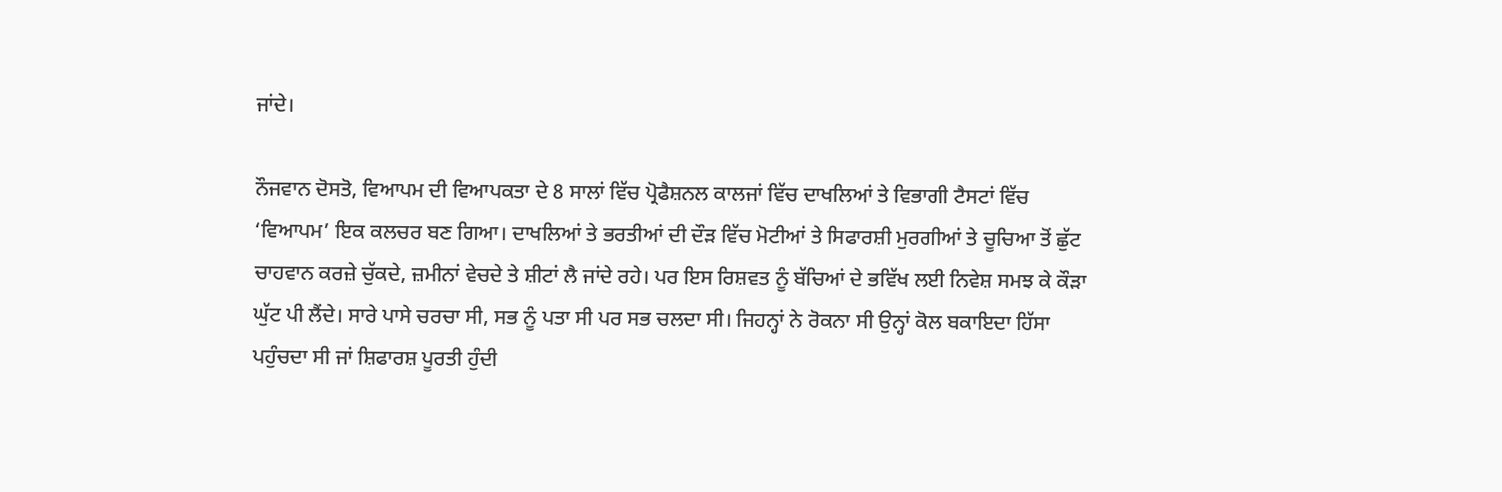ਜਾਂਦੇ।

ਨੌਜਵਾਨ ਦੋਸਤੋ, ਵਿਆਪਮ ਦੀ ਵਿਆਪਕਤਾ ਦੇ 8 ਸਾਲਾਂ ਵਿੱਚ ਪ੍ਰੋਫੈਸ਼ਨਲ ਕਾਲਜਾਂ ਵਿੱਚ ਦਾਖਲਿਆਂ ਤੇ ਵਿਭਾਗੀ ਟੈਸਟਾਂ ਵਿੱਚ ‘ਵਿਆਪਮ’ ਇਕ ਕਲਚਰ ਬਣ ਗਿਆ। ਦਾਖਲਿਆਂ ਤੇ ਭਰਤੀਆਂ ਦੀ ਦੌੜ ਵਿੱਚ ਮੋਟੀਆਂ ਤੇ ਸਿਫਾਰਸ਼ੀ ਮੁਰਗੀਆਂ ਤੇ ਚੂਚਿਆ ਤੋਂ ਛੁੱਟ ਚਾਹਵਾਨ ਕਰਜ਼ੇ ਚੁੱਕਦੇ, ਜ਼ਮੀਨਾਂ ਵੇਚਦੇ ਤੇ ਸ਼ੀਟਾਂ ਲੈ ਜਾਂਦੇ ਰਹੇ। ਪਰ ਇਸ ਰਿਸ਼ਵਤ ਨੂੰ ਬੱਚਿਆਂ ਦੇ ਭਵਿੱਖ ਲਈ ਨਿਵੇਸ਼ ਸਮਝ ਕੇ ਕੌੜਾ ਘੁੱਟ ਪੀ ਲੈਂਦੇ। ਸਾਰੇ ਪਾਸੇ ਚਰਚਾ ਸੀ, ਸਭ ਨੂੰ ਪਤਾ ਸੀ ਪਰ ਸਭ ਚਲਦਾ ਸੀ। ਜਿਹਨ੍ਹਾਂ ਨੇ ਰੋਕਨਾ ਸੀ ਉਨ੍ਹਾਂ ਕੋਲ ਬਕਾਇਦਾ ਹਿੱਸਾ ਪਹੁੰਚਦਾ ਸੀ ਜਾਂ ਸ਼ਿਫਾਰਸ਼ ਪੂਰਤੀ ਹੁੰਦੀ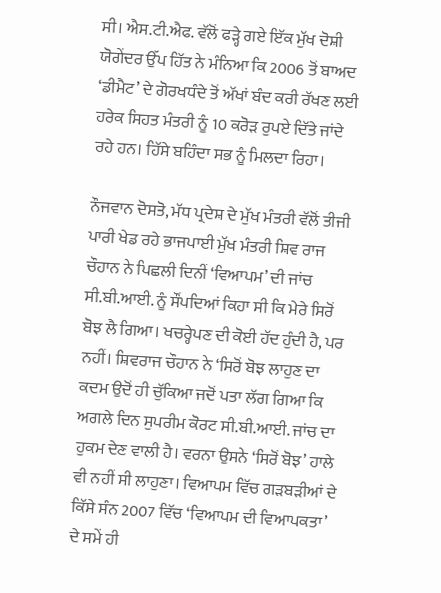ਸੀ। ਐਸ.ਟੀ.ਐਫ. ਵੱਲੋਂ ਫੜ੍ਹੇ ਗਏ ਇੱਕ ਮੁੱਖ ਦੋਸ਼ੀ ਯੋਗੇਂਦਰ ਉੱਪ ਹਿੱਤ ਨੇ ਮੰਨਿਆ ਕਿ 2006 ਤੋਂ ਬਾਅਦ ‘ਡੀਮੈਟ’ ਦੇ ਗੋਰਖਧੰਦੇ ਤੋਂ ਅੱਖਾਂ ਬੰਦ ਕਰੀ ਰੱਖਣ ਲਈ ਹਰੇਕ ਸਿਹਤ ਮੰਤਰੀ ਨੂੰ 10 ਕਰੋੜ ਰੁਪਏ ਦਿੱਤੇ ਜਾਂਦੇ ਰਹੇ ਹਨ। ਹਿੱਸੇ ਬਹਿੰਦਾ ਸਭ ਨੂੰ ਮਿਲਦਾ ਰਿਹਾ।

ਨੌਜਵਾਨ ਦੋਸਤੋ, ਮੱਧ ਪ੍ਰਦੇਸ਼ ਦੇ ਮੁੱਖ ਮੰਤਰੀ ਵੱਲੋਂ ਤੀਜੀ ਪਾਰੀ ਖੇਡ ਰਹੇ ਭਾਜਪਾਈ ਮੁੱਖ ਮੰਤਰੀ ਸ਼ਿਵ ਰਾਜ ਚੌਹਾਨ ਨੇ ਪਿਛਲੀ ਦਿਨੀਂ ‘ਵਿਆਪਮ’ ਦੀ ਜਾਂਚ ਸੀ.ਬੀ.ਆਈ. ਨੂੰ ਸੌਂਪਦਿਆਂ ਕਿਹਾ ਸੀ ਕਿ ਮੇਰੇ ਸਿਰੋਂ ਬੋਝ ਲੈ ਗਿਆ। ਖਚਰ੍ਹੇਪਣ ਦੀ ਕੋਈ ਹੱਦ ਹੁੰਦੀ ਹੈ, ਪਰ ਨਹੀਂ। ਸ਼ਿਵਰਾਜ ਚੌਹਾਨ ਨੇ ‘ਸਿਰੋਂ ਬੋਝ ਲਾਹੁਣ ਦਾ ਕਦਮ ਉਦੋਂ ਹੀ ਚੁੱਕਿਆ ਜਦੋਂ ਪਤਾ ਲੱਗ ਗਿਆ ਕਿ ਅਗਲੇ ਦਿਨ ਸੁਪਰੀਮ ਕੋਰਟ ਸੀ.ਬੀ.ਆਈ. ਜਾਂਚ ਦਾ ਹੁਕਮ ਦੇਣ ਵਾਲੀ ਹੈ। ਵਰਨਾ ਉਸਨੇ ‘ਸਿਰੋਂ ਬੋਝ’ ਹਾਲੇ ਵੀ ਨਹੀਂ ਸੀ ਲਾਹੁਣਾ। ਵਿਆਪਮ ਵਿੱਚ ਗੜਬੜੀਆਂ ਦੇ ਕਿੱਸੇ ਸੰਨ 2007 ਵਿੱਚ ‘ਵਿਆਪਮ ਦੀ ਵਿਆਪਕਤਾ’ ਦੇ ਸਮੇਂ ਹੀ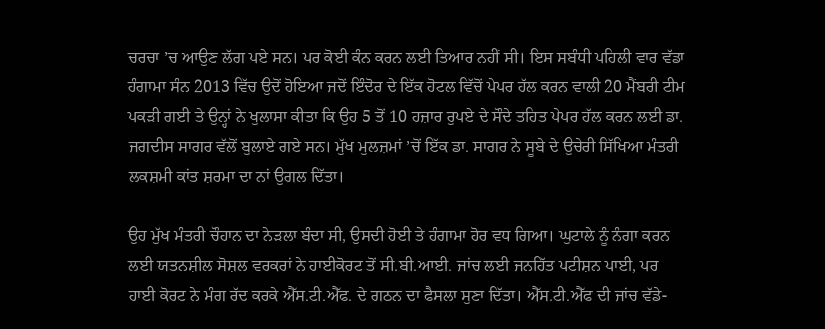ਚਰਚਾ ’ਚ ਆਉਣ ਲੱਗ ਪਏ ਸਨ। ਪਰ ਕੋਈ ਕੰਨ ਕਰਨ ਲਈ ਤਿਆਰ ਨਹੀਂ ਸੀ। ਇਸ ਸਬੰਧੀ ਪਹਿਲੀ ਵਾਰ ਵੱਡਾ ਹੰਗਾਮਾ ਸੰਨ 2013 ਵਿੱਚ ਉਦੋਂ ਹੋਇਆ ਜਦੋਂ ਇੰਦੋਰ ਦੇ ਇੱਕ ਹੋਟਲ ਵਿੱਚੋਂ ਪੇਪਰ ਹੱਲ ਕਰਨ ਵਾਲੀ 20 ਮੈਂਬਰੀ ਟੀਮ ਪਕੜੀ ਗਈ ਤੇ ਉਨ੍ਹਾਂ ਨੇ ਖੁਲਾਸਾ ਕੀਤਾ ਕਿ ਉਹ 5 ਤੋਂ 10 ਹਜ਼ਾਰ ਰੁਪਏ ਦੇ ਸੌਦੇ ਤਹਿਤ ਪੇਪਰ ਹੱਲ ਕਰਨ ਲਈ ਡਾ. ਜਗਦੀਸ ਸਾਗਰ ਵੱਲੋਂ ਬੁਲਾਏ ਗਏ ਸਨ। ਮੁੱਖ ਮੁਲਜ਼ਮਾਂ ’ਚੋਂ ਇੱਕ ਡਾ. ਸਾਗਰ ਨੇ ਸੂਬੇ ਦੇ ਉਚੇਰੀ ਸਿੱਖਿਆ ਮੰਤਰੀ ਲਕਸ਼ਮੀ ਕਾਂਤ ਸ਼ਰਮਾ ਦਾ ਨਾਂ ਉਗਲ ਦਿੱਤਾ।

ਉਹ ਮੁੱਖ ਮੰਤਰੀ ਚੌਹਾਨ ਦਾ ਨੇੜਲਾ ਬੰਦਾ ਸੀ, ਉਸਦੀ ਹੋਈ ਤੇ ਹੰਗਾਮਾ ਹੋਰ ਵਧ ਗਿਆ। ਘੁਟਾਲੇ ਨੂੰ ਨੰਗਾ ਕਰਨ ਲਈ ਯਤਨਸ਼ੀਲ ਸੋਸ਼ਲ ਵਰਕਰਾਂ ਨੇ ਹਾਈਕੋਰਟ ਤੋਂ ਸੀ.ਬੀ.ਆਈ. ਜਾਂਚ ਲਈ ਜਨਹਿੱਤ ਪਟੀਸ਼ਨ ਪਾਈ, ਪਰ ਹਾਈ ਕੋਰਟ ਨੇ ਮੰਗ ਰੱਦ ਕਰਕੇ ਐੱਸ.ਟੀ.ਐੱਫ. ਦੇ ਗਠਨ ਦਾ ਫੈਸਲਾ ਸੁਣਾ ਦਿੱਤਾ। ਐੱਸ.ਟੀ.ਐੱਫ ਦੀ ਜਾਂਚ ਵੱਡੇ-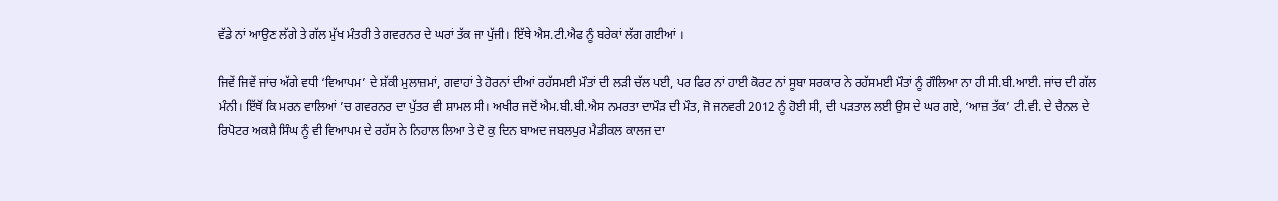ਵੱਡੇ ਨਾਂ ਆਉਣ ਲੱਗੇ ਤੇ ਗੱਲ ਮੁੱਖ ਮੰਤਰੀ ਤੇ ਗਵਰਨਰ ਦੇ ਘਰਾਂ ਤੱਕ ਜਾ ਪੁੱਜੀ। ਇੱਥੇ ਐਸ.ਟੀ.ਐਫ ਨੂੰ ਬਰੇਕਾਂ ਲੱਗ ਗਈਆਂ ।

ਜਿਵੇਂ ਜਿਵੇਂ ਜਾਂਚ ਅੱਗੇ ਵਧੀ ‘ਵਿਆਪਮ’ ਦੇ ਸ਼ੱਕੀ ਮੁਲਾਜ਼ਮਾਂ, ਗਵਾਹਾਂ ਤੇ ਹੋਰਨਾਂ ਦੀਆਂ ਰਹੱਸਮਈ ਮੌਤਾਂ ਦੀ ਲੜੀ ਚੱਲ ਪਈ, ਪਰ ਫਿਰ ਨਾਂ ਹਾਈ ਕੋਰਟ ਨਾਂ ਸੂਬਾ ਸਰਕਾਰ ਨੇ ਰਹੱਸਮਈ ਮੌਤਾਂ ਨੂੰ ਗੌਲਿਆ ਨਾ ਹੀ ਸੀ.ਬੀ.ਆਈ. ਜਾਂਚ ਦੀ ਗੱਲ ਮੰਨੀ। ਇੱਥੋਂ ਕਿ ਮਰਨ ਵਾਲਿਆਂ ’ਚ ਗਵਰਨਰ ਦਾ ਪੁੱਤਰ ਵੀ ਸ਼ਾਮਲ ਸੀ। ਅਖੀਰ ਜਦੋਂ ਐਮ.ਬੀ.ਬੀ.ਐਸ ਨਮਰਤਾ ਦਾਮੌੜ ਦੀ ਮੌਤ, ਜੋ ਜਨਵਰੀ 2012 ਨੂੰ ਹੋਈ ਸੀ, ਦੀ ਪੜਤਾਲ ਲਈ ਉਸ ਦੇ ਘਰ ਗਏ, ‘ਆਜ਼ ਤੱਕ’ ਟੀ.ਵੀ. ਦੇ ਚੈਨਲ ਦੇ ਰਿਪੋਟਰ ਅਕਸ਼ੈ ਸਿੰਘ ਨੂੰ ਵੀ ਵਿਆਪਮ ਦੇ ਰਹੱਸ ਨੇ ਨਿਹਾਲ ਲਿਆ ਤੇ ਦੋ ਕੁ ਦਿਨ ਬਾਅਦ ਜਬਲਪੁਰ ਮੈਡੀਕਲ ਕਾਲਜ ਦਾ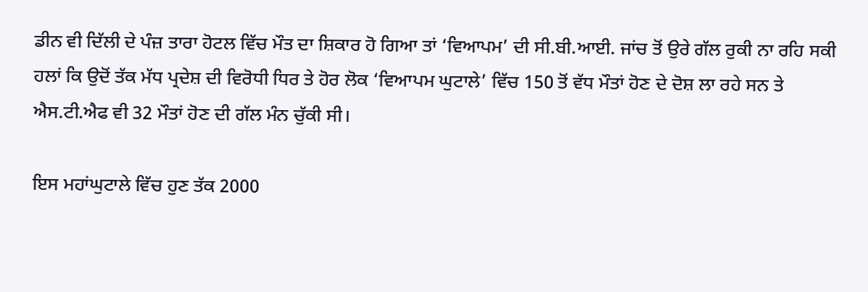ਡੀਨ ਵੀ ਦਿੱਲੀ ਦੇ ਪੰਜ਼ ਤਾਰਾ ਹੋਟਲ ਵਿੱਚ ਮੌਤ ਦਾ ਸ਼ਿਕਾਰ ਹੋ ਗਿਆ ਤਾਂ ‘ਵਿਆਪਮ’ ਦੀ ਸੀ.ਬੀ.ਆਈ. ਜਾਂਚ ਤੋਂ ਉਰੇ ਗੱਲ ਰੁਕੀ ਨਾ ਰਹਿ ਸਕੀ ਹਲਾਂ ਕਿ ਉਦੋਂ ਤੱਕ ਮੱਧ ਪ੍ਰਦੇਸ਼ ਦੀ ਵਿਰੋਧੀ ਧਿਰ ਤੇ ਹੋਰ ਲੋਕ ‘ਵਿਆਪਮ ਘੁਟਾਲੇ’ ਵਿੱਚ 150 ਤੋਂ ਵੱਧ ਮੌਤਾਂ ਹੋਣ ਦੇ ਦੋਸ਼ ਲਾ ਰਹੇ ਸਨ ਤੇ ਐਸ.ਟੀ.ਐਫ ਵੀ 32 ਮੌਤਾਂ ਹੋਣ ਦੀ ਗੱਲ ਮੰਨ ਚੁੱਕੀ ਸੀ।

ਇਸ ਮਹਾਂਘੁਟਾਲੇ ਵਿੱਚ ਹੁਣ ਤੱਕ 2000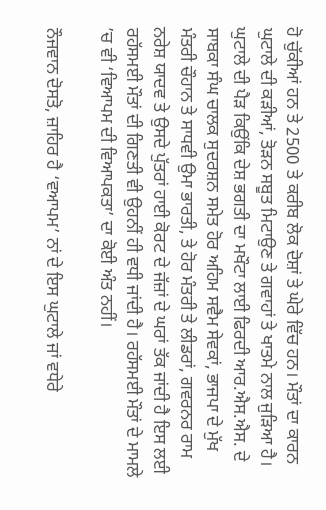ਹੋ ਚੁੱਕੀਆਂ ਹਨ ਤੇ 2500 ਤੇ ਕਰੀਬ ਲੋਕ ਦੋਸ਼ਾਂ ਤੇ ਘੇਰੇ ਵਿੱਚ ਹਨ। ਮੌਤਾਂ ਦਾ ਕਾਰਨ ਘੁਟਾਲੇ ਦੀ ਕੜੀਆਂ, ਤੋੜਨ ਸਬੂਤ ਮਿਟਾਉਣ ਤੇ ਗਵਾਹਾਂ ਤੇ ਖਾਤਮੇ ਨਾਲ ਜੁੜਿਆ ਹੈ। ਘੁਟਾਲੇ ਦੀ ਪੈੜ ਕਿਉਂਕਿ ਦੇਸ਼ ਭਗਤੀ ਦਾ ਮਖੌਟਾ ਲਾਈ ਫਿਰਦੀ ਆਰ.ਐਸ.ਐਸ. ਦੇ ਸਾਬਕਾ ਸੰਘ ਚਾਲਕ ਸੁਦਰਸ਼ਨ ਸਮੇਤ ਹੋਰ ਅਹਿਮ ਸਵੈਮ ਸੇਵਕਾਂ, ਭਾਜਪਾ ਦੇ ਮੁੱਖ ਮੰਤਰੀ ਚੌਹਾਨ ਤੇ ਸਾਧਵੀ ਉਮਾ ਭਾਰਤੀ, ਤੇ ਹੋਰ ਮੰਤਰੀ ਤੇ ਲੀਡਰਾਂ, ਗਵਰਨਰ ਰਾਮ ਨਰੇਸ਼ ਯਾਦਵ ਤੇ ਉਸਦੇ ਪੁੱਤਰਾਂ ਹਾਈ ਕੋਰਟ ਦੇ ਜੱਜ਼ਾਂ ਦੇ ਘਰਾਂ ਤੱਕ ਜਾਂਦੀ ਹੈ ਇਸ ਲਈ ਰਹੱਸਮਈ ਮੌਤਾਂ ਦੀ ਗਿਣਤੀ ਵੀ ਉਹਨੀਂ ਹੀ ਵਧੀ ਜਾਂਦੀ ਹੈ। ਰਹੱਸਮਈ ਮੌਤਾਂ ਦੇ ਮਾਮਲੇ ’ਚ ਵੀ ‘ਵਿਆਪਮ ਦੀ ਵਿਆਪਕਤਾ’ ਦਾ ਕੋਈ ਅੰਤ ਨਹੀਂ।

ਨੌਜਵਾਨ ਦੋਸਤੋ, ਜ਼ਾਹਿਰ ਹੈ ‘ਵਆਪਮ’ ਨਾਂ ਦੇ ਇਸ ਘੁਟਾਲੇ ਜਾਂ ਵਧੇਰੇ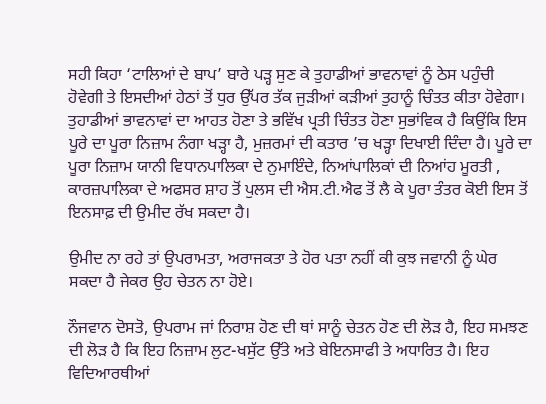ਸਹੀ ਕਿਹਾ ‘ਟਾਲਿਆਂ ਦੇ ਬਾਪ’ ਬਾਰੇ ਪੜ੍ਹ ਸੁਣ ਕੇ ਤੁਹਾਡੀਆਂ ਭਾਵਨਾਵਾਂ ਨੂੰ ਠੇਸ ਪਹੁੰਚੀ ਹੋਵੇਗੀ ਤੇ ਇਸਦੀਆਂ ਹੇਠਾਂ ਤੋਂ ਧੁਰ ਉੱਪਰ ਤੱਕ ਜੁੜੀਆਂ ਕੜੀਆਂ ਤੁਹਾਨੂੰ ਚਿੰਤਤ ਕੀਤਾ ਹੋਵੇਗਾ। ਤੁਹਾਡੀਆਂ ਭਾਵਨਾਵਾਂ ਦਾ ਆਹਤ ਹੋਣਾ ਤੇ ਭਵਿੱਖ ਪ੍ਰਤੀ ਚਿੰਤਤ ਹੋਣਾ ਸੁਭਾਂਵਿਕ ਹੈ ਕਿਉਂਕਿ ਇਸ ਪੂਰੇ ਦਾ ਪੂਰਾ ਨਿਜ਼ਾਮ ਨੰਗਾ ਖੜ੍ਹਾ ਹੈ, ਮੁਜ਼ਰਮਾਂ ਦੀ ਕਤਾਰ ’ਚ ਖੜ੍ਹਾ ਦਿਖਾਈ ਦਿੰਦਾ ਹੈ। ਪੂਰੇ ਦਾ ਪੂਰਾ ਨਿਜ਼ਾਮ ਯਾਨੀ ਵਿਧਾਨਪਾਲਿਕਾ ਦੇ ਨੁਮਾਇੰਦੇ, ਨਿਆਂਪਾਲਿਕਾਂ ਦੀ ਨਿਆਂਹ ਮੂਰਤੀ , ਕਾਰਜ਼ਪਾਲਿਕਾ ਦੇ ਅਫਸਰ ਸ਼ਾਹ ਤੋਂ ਪੁਲਸ ਦੀ ਐਸ.ਟੀ.ਐਫ ਤੋਂ ਲੈ ਕੇ ਪੂਰਾ ਤੰਤਰ ਕੋਈ ਇਸ ਤੋਂ ਇਨਸਾਫ਼ ਦੀ ਉਮੀਦ ਰੱਖ ਸਕਦਾ ਹੈ।

ਉਮੀਦ ਨਾ ਰਹੇ ਤਾਂ ਉਪਰਾਮਤਾ, ਅਰਾਜਕਤਾ ਤੇ ਹੋਰ ਪਤਾ ਨਹੀਂ ਕੀ ਕੁਝ ਜਵਾਨੀ ਨੂੰ ਘੇਰ ਸਕਦਾ ਹੈ ਜੇਕਰ ਉਹ ਚੇਤਨ ਨਾ ਹੋਏ।

ਨੌਜਵਾਨ ਦੋਸਤੋ, ਉਪਰਾਮ ਜਾਂ ਨਿਰਾਸ਼ ਹੋਣ ਦੀ ਥਾਂ ਸਾਨੂੰ ਚੇਤਨ ਹੋਣ ਦੀ ਲੋੜ ਹੈ, ਇਹ ਸਮਝਣ ਦੀ ਲੋੜ ਹੈ ਕਿ ਇਹ ਨਿਜ਼ਾਮ ਲੁਟ-ਖਸੁੱਟ ਉੱਤੇ ਅਤੇ ਬੇਇਨਸਾਫੀ ਤੇ ਅਧਾਰਿਤ ਹੈ। ਇਹ ਵਿਦਿਆਰਥੀਆਂ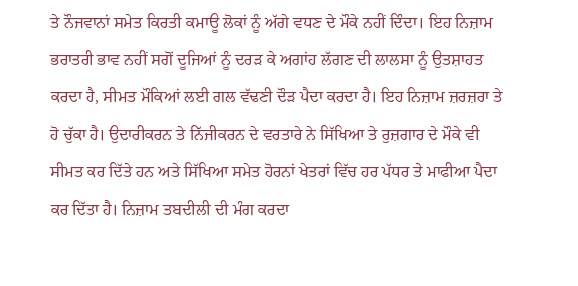ਤੇ ਨੌਜਵਾਨਾਂ ਸਮੇਤ ਕਿਰਤੀ ਕਮਾਊ ਲੋਕਾਂ ਨੂੰ ਅੱਗੇ ਵਧਣ ਦੇ ਮੌਕੇ ਨਹੀਂ ਦਿੰਦਾ। ਇਹ ਨਿਜ਼ਾਮ ਭਰਾਤਰੀ ਭਾਵ ਨਹੀਂ ਸਗੋਂ ਦੂਜਿਆਂ ਨੂੰ ਦਰੜ ਕੇ ਅਗਾਂਹ ਲੱਗਣ ਦੀ ਲਾਲਸਾ ਨੂੰ ਉਤਸ਼ਾਹਤ ਕਰਦਾ ਹੈ, ਸੀਮਤ ਮੌਕਿਆਂ ਲਈ ਗਲ ਵੱਢਣੀ ਦੌੜ ਪੈਦਾ ਕਰਦਾ ਹੈ। ਇਹ ਨਿਜ਼ਾਮ ਜ਼ਰਜ਼ਰਾ ਤੇ ਹੋ ਚੁੱਕਾ ਹੈ। ਉਦਾਰੀਕਰਨ ਤੇ ਨਿੱਜੀਕਰਨ ਦੇ ਵਰਤਾਰੇ ਨੇ ਸਿੱਖਿਆ ਤੇ ਰੁਜ਼ਗਾਰ ਦੇ ਮੌਕੇ ਵੀ ਸੀਮਤ ਕਰ ਦਿੱਤੇ ਹਨ ਅਤੇ ਸਿੱਖਿਆ ਸਮੇਤ ਹੋਰਨਾਂ ਖੇਤਰਾਂ ਵਿੱਚ ਹਰ ਪੱਧਰ ਤੇ ਮਾਫੀਆ ਪੈਦਾ ਕਰ ਦਿੱਤਾ ਹੈ। ਨਿਜ਼ਾਮ ਤਬਦੀਲੀ ਦੀ ਮੰਗ ਕਰਦਾ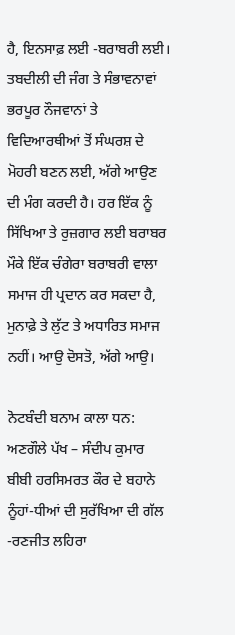ਹੈ, ਇਨਸਾਫ਼ ਲਈ -ਬਰਾਬਰੀ ਲਈ। ਤਬਦੀਲੀ ਦੀ ਜੰਗ ਤੇ ਸੰਭਾਵਨਾਵਾਂ ਭਰਪੂਰ ਨੌਜਵਾਨਾਂ ਤੇ ਵਿਦਿਆਰਥੀਆਂ ਤੋਂ ਸੰਘਰਸ਼ ਦੇ ਮੋਹਰੀ ਬਣਨ ਲਈ, ਅੱਗੇ ਆਉਣ ਦੀ ਮੰਗ ਕਰਦੀ ਹੈ। ਹਰ ਇੱਕ ਨੂੰ ਸਿੱਖਿਆ ਤੇ ਰੁਜ਼ਗਾਰ ਲਈ ਬਰਾਬਰ ਮੌਕੇ ਇੱਕ ਚੰਗੇਰਾ ਬਰਾਬਰੀ ਵਾਲਾ ਸਮਾਜ ਹੀ ਪ੍ਰਦਾਨ ਕਰ ਸਕਦਾ ਹੈ, ਮੁਨਾਫ਼ੇ ਤੇ ਲੁੱਟ ਤੇ ਅਧਾਰਿਤ ਸਮਾਜ ਨਹੀਂ। ਆਉ ਦੋਸਤੋ, ਅੱਗੇ ਆਉ।

ਨੋਟਬੰਦੀ ਬਨਾਮ ਕਾਲਾ ਧਨ: ਅਣਗੌਲੇ ਪੱਖ – ਸੰਦੀਪ ਕੁਮਾਰ
ਬੀਬੀ ਹਰਸਿਮਰਤ ਕੌਰ ਦੇ ਬਹਾਨੇ ਨੂੰਹਾਂ-ਧੀਆਂ ਦੀ ਸੁਰੱਖਿਆ ਦੀ ਗੱਲ -ਰਣਜੀਤ ਲਹਿਰਾ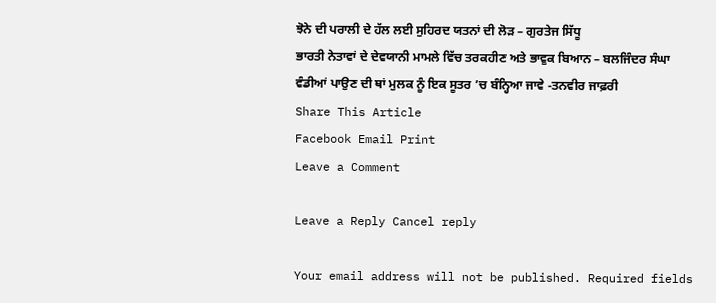ਝੋਨੇ ਦੀ ਪਰਾਲੀ ਦੇ ਹੱਲ ਲਈ ਸੁਹਿਰਦ ਯਤਨਾਂ ਦੀ ਲੋੜ – ਗੁਰਤੇਜ ਸਿੱਧੂ
ਭਾਰਤੀ ਨੇਤਾਵਾਂ ਦੇ ਦੇਵਯਾਨੀ ਮਾਮਲੇ ਵਿੱਚ ਤਰਕਹੀਣ ਅਤੇ ਭਾਵੁਕ ਬਿਆਨ – ਬਲਜਿੰਦਰ ਸੰਘਾ
ਵੰਡੀਆਂ ਪਾਉਣ ਦੀ ਥਾਂ ਮੁਲਕ ਨੂੰ ਇਕ ਸੂਤਰ ’ਚ ਬੰਨ੍ਹਿਆ ਜਾਵੇ -ਤਨਵੀਰ ਜਾਫ਼ਰੀ
Share This Article
Facebook Email Print
Leave a Comment

Leave a Reply Cancel reply

Your email address will not be published. Required fields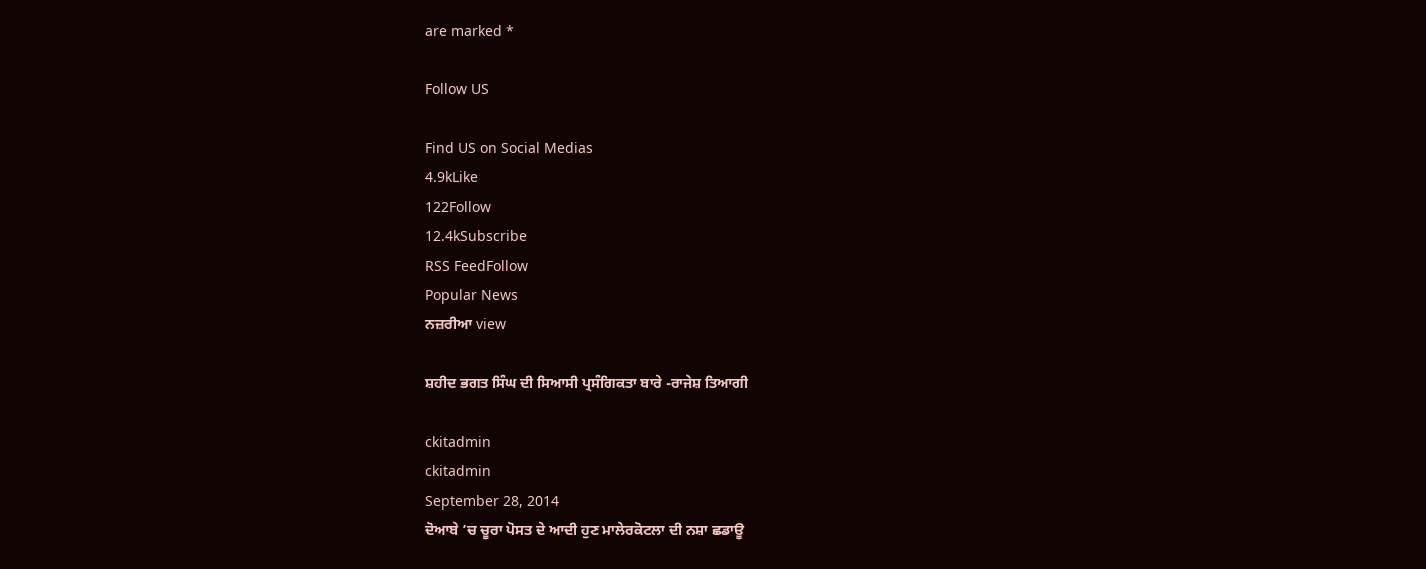are marked *

Follow US

Find US on Social Medias
4.9kLike
122Follow
12.4kSubscribe
RSS FeedFollow
Popular News
ਨਜ਼ਰੀਆ view

ਸ਼ਹੀਦ ਭਗਤ ਸਿੰਘ ਦੀ ਸਿਆਸੀ ਪ੍ਰਸੰਗਿਕਤਾ ਬਾਰੇ -ਰਾਜੇਸ਼ ਤਿਆਗੀ

ckitadmin
ckitadmin
September 28, 2014
ਦੋਆਬੇ ’ਚ ਚੂਰਾ ਪੋਸਤ ਦੇ ਆਦੀ ਹੁਣ ਮਾਲੇਰਕੋਟਲਾ ਦੀ ਨਸ਼ਾ ਛਡਾਊ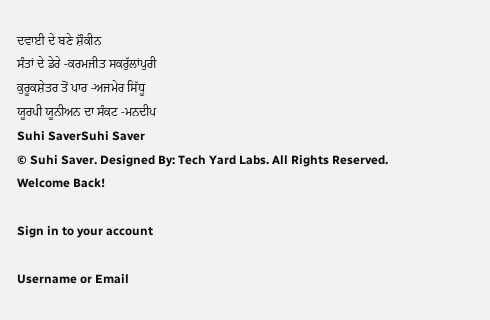ਦਵਾਈ ਦੇ ਬਣੇ ਸ਼ੌਕੀਨ
ਸੰਤਾਂ ਦੇ ਡੇਰੇ -ਕਰਮਜੀਤ ਸਕਰੁੱਲਾਂਪੁਰੀ
ਕੁਰੂਕਸ਼ੇਤਰ ਤੋਂ ਪਾਰ -ਅਜਮੇਰ ਸਿੱਧੂ
ਯੂਰਪੀ ਯੂਨੀਅਨ ਦਾ ਸੰਕਟ -ਮਨਦੀਪ
Suhi SaverSuhi Saver
© Suhi Saver. Designed By: Tech Yard Labs. All Rights Reserved.
Welcome Back!

Sign in to your account

Username or Email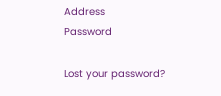Address
Password

Lost your password?